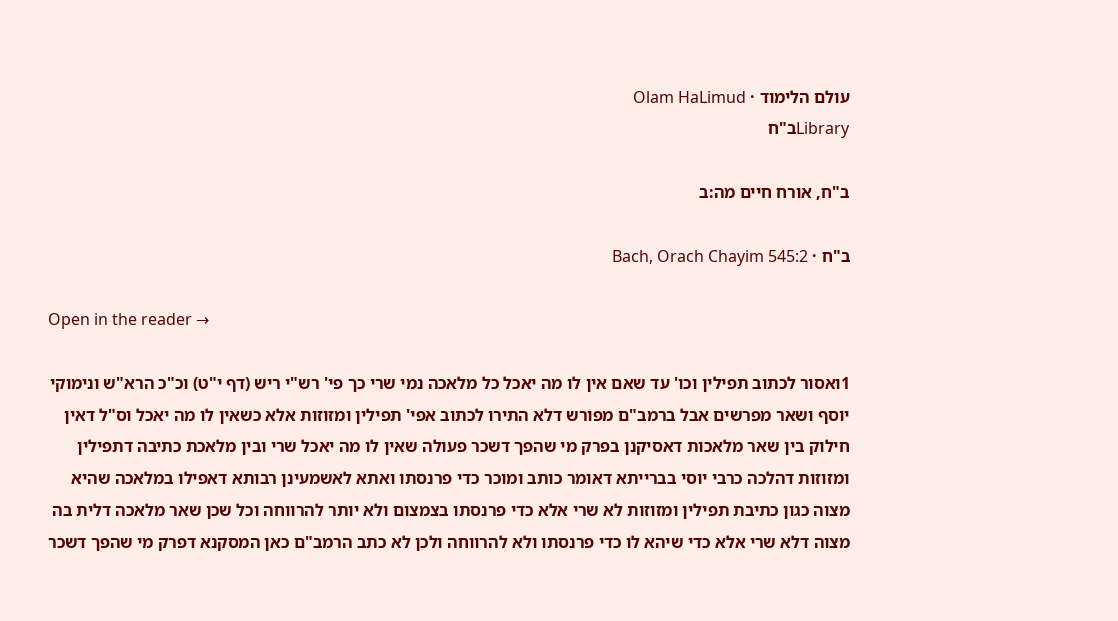עולם הלימוד · Olam HaLimud
Libraryב"ח

ב"ח, אורח חיים מה:ב

ב"ח · Bach, Orach Chayim 545:2

Open in the reader →

1ואסור לכתוב תפילין וכו' עד שאם אין לו מה יאכל כל מלאכה נמי שרי כך פי' רש"י ריש (דף י"ט) וכ"כ הרא"ש ונימוקי יוסף ושאר מפרשים אבל ברמב"ם מפורש דלא התירו לכתוב אפי' תפילין ומזוזות אלא כשאין לו מה יאכל וס"ל דאין חילוק בין שאר מלאכות דאסיקנן בפרק מי שהפך דשכר פעולה שאין לו מה יאכל שרי ובין מלאכת כתיבה דתפילין ומזוזות דהלכה כרבי יוסי בברייתא דאומר כותב ומוכר כדי פרנסתו ואתא לאשמעינן רבותא דאפילו במלאכה שהיא מצוה כגון כתיבת תפילין ומזוזות לא שרי אלא כדי פרנסתו בצמצום ולא יותר להרווחה וכל שכן שאר מלאכה דלית בה מצוה דלא שרי אלא כדי שיהא לו כדי פרנסתו ולא להרווחה ולכן לא כתב הרמב"ם כאן המסקנא דפרק מי שהפך דשכר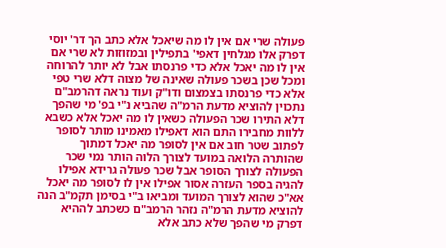פעולה שרי אם אין לו מה שיאכל אלא כתב הך דר' יוסי דפרק אלו מגלחין דאפי' בתפילין ובמזוזות לא שרי אם אין לו מה יאכל אלא כדי פרנסתו אבל לא יותר להרוחה ומכל שכן בשכר פעולה שאינה של מצוה דלא שרי טפי אלא כדי פרנסתו בצמצום ודו"ק ועוד נראה דהרמב"ם נתכוין להוציא מדעת הרמ"ה שהביא נ"י בפ' מי שהפך דלא התירו שכר הפעולה כשאין לו מה יאכל אלא כשבא ללוות מחבירו התם הוא דאפילו מאמינו מותר לסופר לפתוב שטר חוב אם אין לסופר מה יאכל דמתוך שהותרה הלואה במועד לצורך הלוה הותר נמי שכר הפעולה לצורך הסופר אבל שכר פעולה גרידא אפילו להגיה בספר העזרה אסור אפילו אין לו לסופר מה יאכל אא"כ שהוא לצורך המועד ומביאו ב"י בסימן תקמ"ב הנה להוציא מדעת הרמ"ה נזהר הרמב"ם כשכתב לההיא דפרק מי שהפך שלא כתב אלא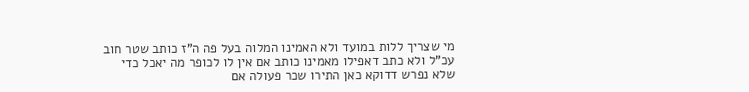מי שצריך ללות במועד ולא האמינו המלוה בעל פה ה"ז כותב שטר חוב עכ"ל ולא כתב דאפילו מאמינו כותב אם אין לו לכופר מה יאכל כדי שלא נפרש דדוקא כאן התירו שכר פעולה אם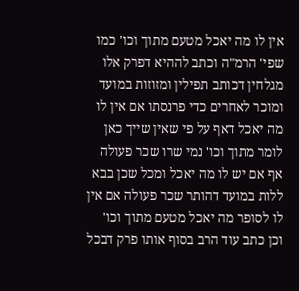אין לו מה יאכל מטעם מתוך וכו' כמו שפי' הרמ"ה וכתב לההיא דפרק אלו מגלחין דכותב תפילין ומזוזות במועד ומוכר לאחרים כדי פרנסתו אם אין לו מה יאכל דאף על פי שאין שייך כאן לומר מתוך וכו' נמי שרו שכר פעולה אף אם יש לו מה יאכל ומכל שכן בבא ללות במועד דהותר שכר פעולה אם אין לו לסופר מה יאכל מטעם מתוך וכו' וכן כתב עוד הרב בסוף אותו פרק דבכל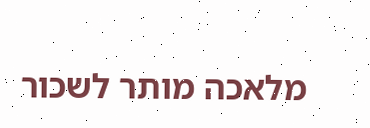מלאכה מותר לשכור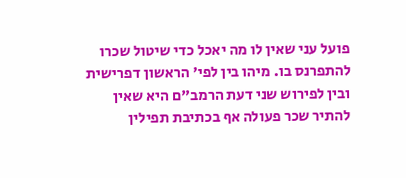פועל עני שאין לו מה יאכל כדי שיטול שכרו להתפרנס בו. מיהו בין לפי' הראשון דפרישית ובין לפירוש שני דעת הרמב"ם היא שאין להתיר שכר פעולה אף בכתיבת תפילין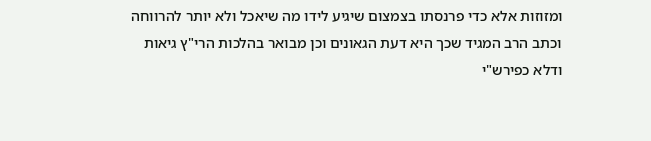ומזוזות אלא כדי פרנסתו בצמצום שיגיע לידו מה שיאכל ולא יותר להרווחה וכתב הרב המגיד שכך היא דעת הגאונים וכן מבואר בהלכות הרי"ץ גיאות ודלא כפירש"י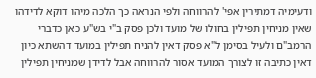ודעימיה דמתירין אפי' להרווחה ולפי הנראה כך הלכה מיהו דוקא לדידהו שאין מניחין תפילין בחולו של מועד ולכן פסק ב"י בש"ע כאן כדברי הרמב"ם ולעיל בסימן ל"א פסק דאין להניח תפילין במועד דהשתא כיון דאין כתיבה זו לצורך המועד אסור להרווחה אבל לדידן שמניחין תפילין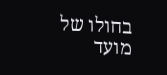בחולו של מועד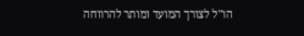הו"ל לצורך המועד ומותר להרווחה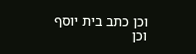וכן כתב בית יוסף וכן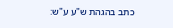כתב בהגהת ש"ע ע"ש: